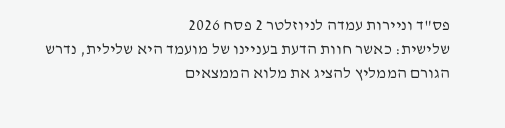פס"ד וניירות עמדה לניוזלטר 2 פסח 2026
שלישית: כאשר חוות הדעת בעניינו של מועמד היא שלילית, נדרש הגורם הממליץ להציג את מלוא הממצאים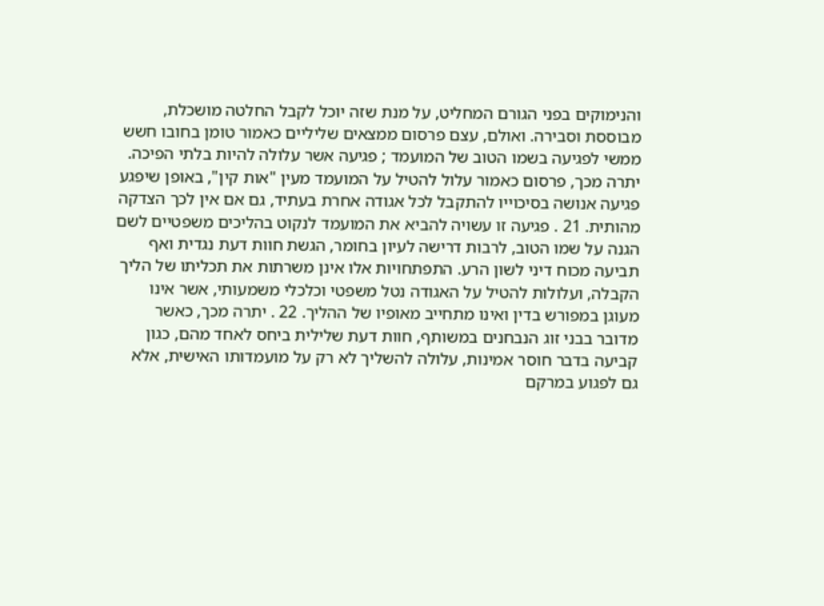והנימוקים בפני הגורם המחליט, על מנת שזה יוכל לקבל החלטה מושכלת, מבוססת וסבירה. ואולם, עצם פרסום ממצאים שליליים כאמור טומן בחובו חשש ממשי לפגיעה בשמו הטוב של המועמד ; פגיעה אשר עלולה להיות בלתי הפיכה. יתרה מכך, פרסום כאמור עלול להטיל על המועמד מעין "אות קין", באופן שיפגע פגיעה אנושה בסיכוייו להתקבל לכל אגודה אחרת בעתיד, גם אם אין לכך הצדקה מהותית. 21 . פגיעה זו עשויה להביא את המועמד לנקוט בהליכים משפטיים לשם הגנה על שמו הטוב, לרבות דרישה לעיון בחומר, הגשת חוות דעת נגדית ואף תביעה מכוח דיני לשון הרע. התפתחויות אלו אינן משרתות את תכליתו של הליך הקבלה, ועלולות להטיל על האגודה נטל משפטי וכלכלי משמעותי, אשר אינו מעוגן במפורש בדין ואינו מתחייב מאופיו של ההליך. 22 . יתרה מכך, כאשר מדובר בבני זוג הנבחנים במשותף, חוות דעת שלילית ביחס לאחד מהם, כגון קביעה בדבר חוסר אמינות, עלולה להשליך לא רק על מועמדותו האישית, אלא גם לפגוע במרקם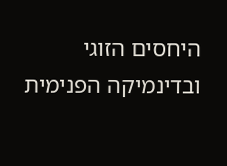היחסים הזוגי ובדינמיקה הפנימית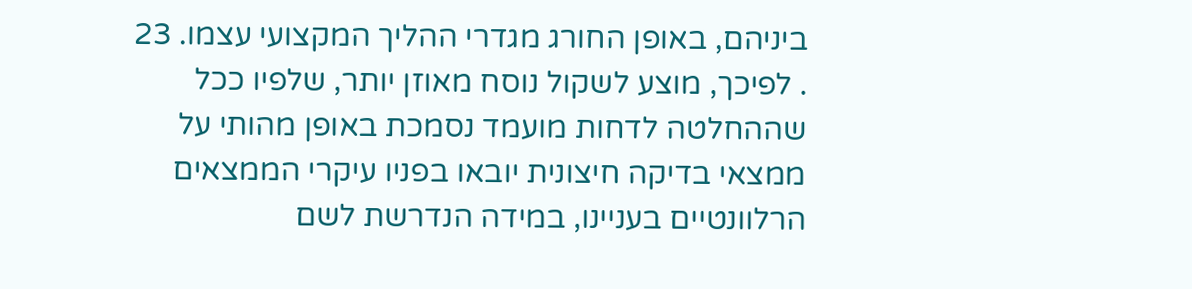ביניהם, באופן החורג מגדרי ההליך המקצועי עצמו. 23 . לפיכך, מוצע לשקול נוסח מאוזן יותר, שלפיו ככל שההחלטה לדחות מועמד נסמכת באופן מהותי על ממצאי בדיקה חיצונית יובאו בפניו עיקרי הממצאים הרלוונטיים בעניינו, במידה הנדרשת לשם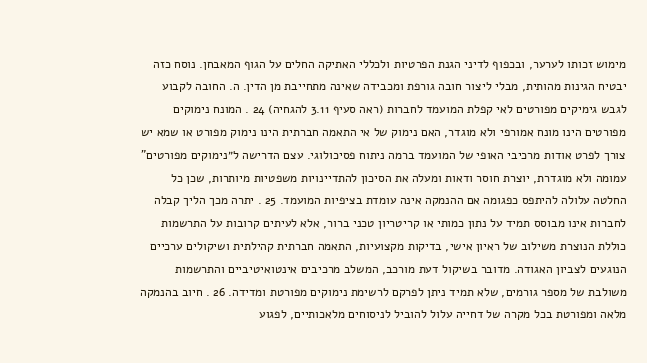מימוש זכותו לערער, ובכפוף לדיני הגנת הפרטיות ולכללי האתיקה החלים על הגוף המאבחן. נוסח כזה יבטיח הגינות מהותית, מבלי ליצור חובה גורפת ומכבידה שאינה מתחייבת מן הדין. ה. החובה לקבוע לגבש גימיקים מפורטים לאי קפלת המועמד לחברות (ראה סעיף 3.11 להגחיה) 24 . המונח נימוקים מפורטים הינו מונח אמורפי ולא מוגדר, האם נימוק של אי התאמה חברתית הינו נימוק מפורט או שמא יש צורך לפרט אודות מרכיבי האופי של המועמד ברמה ניתוח פסיכולוגי. עצם הדרישה ל״נימוקים מפורטים" עמומה ולא מוגדרת, יוצרת חוסר ודאות ומעלה את הסיכון להתדיינויות משפטיות מיותרות, שכן כל החלטה עלולה להיתפס כפגומה אם ההנמקה אינה עומדת בציפיות המועמד. 25 . יתרה מכך הליך קבלה לחברות אינו מבוסס תמיד על נתון כמותי או קריטריון טכני ברור, אלא לעיתים קרובות על התרשמות כוללת הנוצרת משילוב של ראיון אישי, בדיקות מקצועיות, התאמה חברתית קהילתית ושיקולים ערכיים הנוגעים לצביון האגודה. מדובר בשיקול דעת מורכב, המשלב מרכיבים אינטואיטיביים והתרשמות משולבת של מספר גורמים, שלא תמיד ניתן לפרקם לרשימת נימוקים מפורטת ומדידה. 26 . חיוב בהנמקה מלאה ומפורטת בכל מקרה של דחייה עלול להוביל לניסוחים מלאכותיים, לפגוע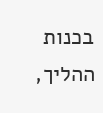בכנות ההליך,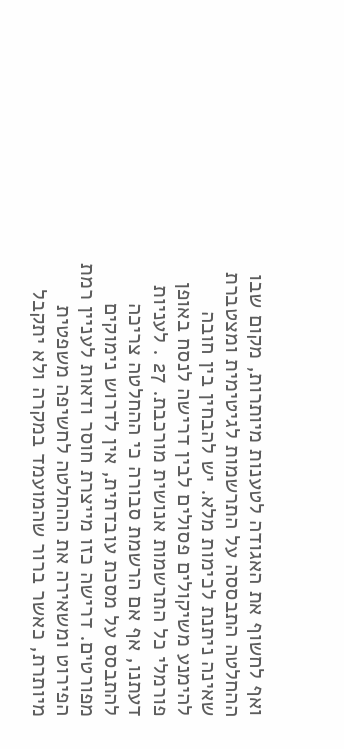ואף לחשוף את האגודה לטענות מיותרות, מקום שבו ההחלטה התבססה על התרשמות לגיטימית ומצטברת שאינה ניתנת לכימות מלא. יש להבחין בין חובה להימנע משיקולים פסולים לבין דרישה לנסח באופן פורמלי כל התרשמות אנושית מורכבת. 27 . לעניות דעתנו, אף אם הרשמת סבורה כי ההחלטה צריכה להתבסס על מסכת עובדתית, אין לדרוש נימוקים מפורטים. דרישה כזו מייצרת חוסר ודאות לעניין רמת הפירוט ומשאירה את ההחלטה לחשיפה משפטית מיותרת, כאשר ברור שהמועמד במקרה ולא יתקבל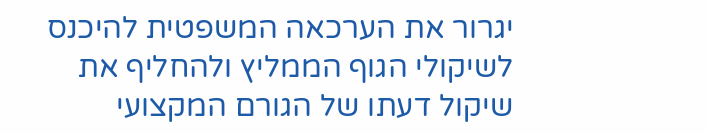יגרור את הערכאה המשפטית להיכנס לשיקולי הגוף הממליץ ולהחליף את שיקול דעתו של הגורם המקצועי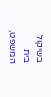בשיקול בית המשפט,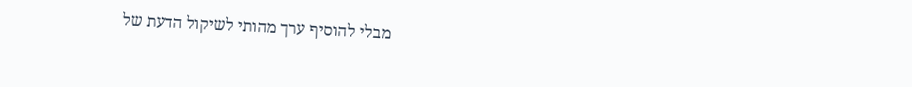מבלי להוסיף ערך מהותי לשיקול הדעת של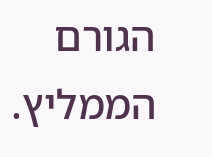הגורם הממליץ.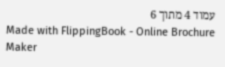עמוד 4 מתוך 6
Made with FlippingBook - Online Brochure Maker